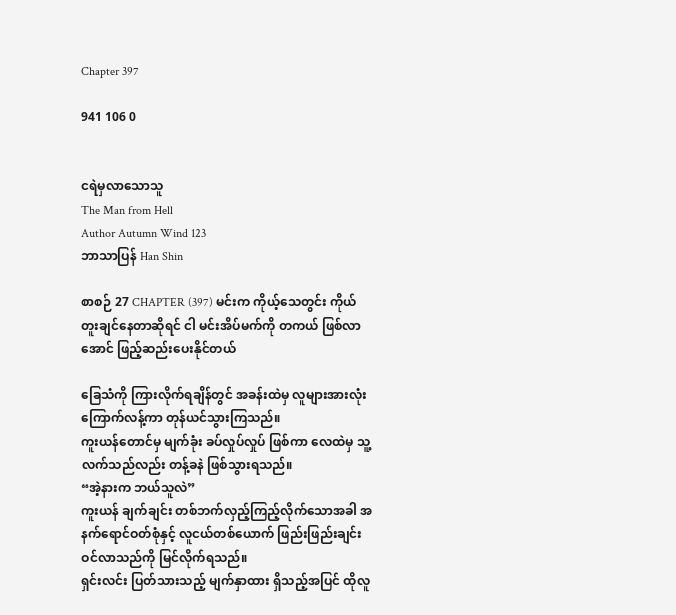Chapter 397

941 106 0


ငရဲမှလာသောသူ
The Man from Hell
Author Autumn Wind 123
ဘာသာပြန် Han Shin

စာစဉ် 27 CHAPTER (397) မင်းက ကိုယ့်သေတွင်း ကိုယ်တူးချင်နေတာဆိုရင် ငါ မင်းအိပ်မက်ကို တကယ် ဖြစ်လာအောင် ဖြည့်ဆည်းပေးနိုင်တယ်

ခြေသံကို ကြားလိုက်ရချိန်တွင် အခန်းထဲမှ လူများအားလုံး ကြောက်လန့်ကာ တုန်ယင်သွားကြသည်။
ကူးယန်တောင်မှ မျက်ခုံး ခပ်လှုပ်လှုပ် ဖြစ်ကာ လေထဲမှ သူ့လက်သည်လည်း တန့်ခနဲ ဖြစ်သွားရသည်။
“အဲ့နားက ဘယ်သူလဲ”
ကူးယန် ချက်ချင်း တစ်ဘက်လှည့်ကြည့်လိုက်သောအခါ အနက်ရောင်ဝတ်စုံနှင့် လူငယ်တစ်ယောက် ဖြည်းဖြည်းချင်း ဝင်လာသည်ကို မြင်လိုက်ရသည်။
ရှင်းလင်း ပြတ်သားသည့် မျက်နှာထား ရှိသည့်အပြင် ထိုလူ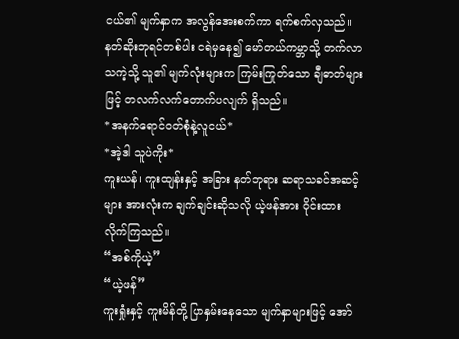ငယ်၏ မျက်နှာက အလွန်အေးစက်ကာ ရက်စက်လှသည်။
နတ်ဆိုးဘုရင်တစ်ပါး ငရဲမှနေ၍ မော်တယ်ကမ္ဘာသို့ တက်လာသကဲ့သို့ သူ၏ မျက်လုံးများက ကြမ်းကြုတ်သော ချီဓာတ်များဖြင့် တလက်လက်တောက်ပလျက် ရှိသည်။
*အနက်ရောင်ဝတ်စုံနဲ့လူငယ်*
*အဲ့ဒါ သူပဲကိုး*
ကူးယန်၊ ကူးထျန်းနှင့် အခြား နတ်ဘုရား ဆရာသခင်အဆင့်များ အားလုံးက ချက်ချင်းဆိုသလို ယဲ့ဖန်အား ဝိုင်းထားလိုက်ကြသည်။
“အစ်ကိုယဲ့”
“ယဲ့ဖန်”
ကူးရှုံးနှင့် ကူးမိန်တို့ ပြာနှမ်းနေသော မျက်နှာများဖြင့် အော်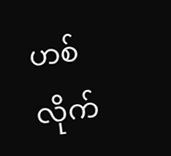ဟစ်လိုက်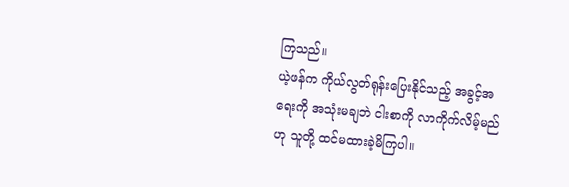ကြသည်။
ယဲ့ဖန်က ကိုယ်လွတ်ရုန်းပြေးနိုင်သည့် အခွင့်အရေးကို အသုံးမချဘဲ ငါးစာကို လာကိုက်လိမ့်မည်ဟု သူတို့ ထင်မထားခဲ့မိကြပါ။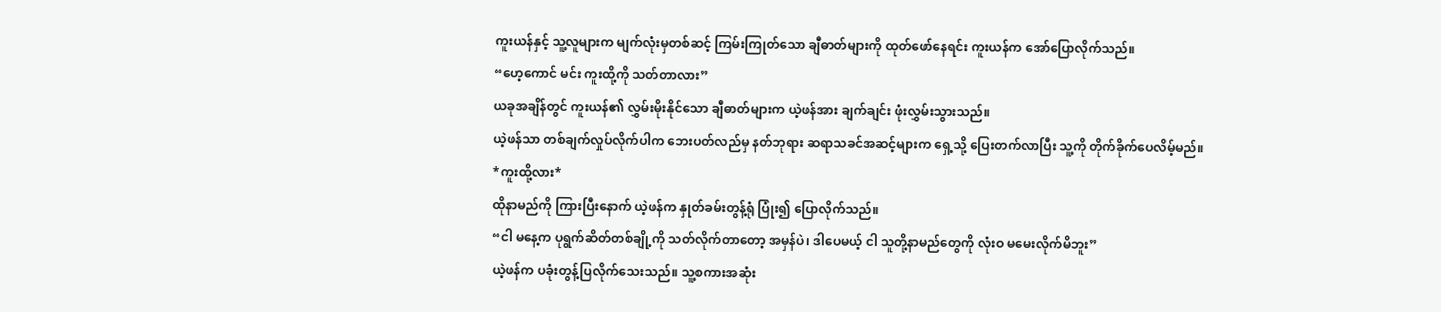ကူးယန်နှင့် သူ့လူများက မျက်လုံးမှတစ်ဆင့် ကြမ်းကြုတ်သော ချီဓာတ်များကို ထုတ်ဖော်နေရင်း ကူးယန်က အော်ပြောလိုက်သည်။
“ဟေ့ကောင် မင်း ကူးထို့ကို သတ်တာလား”
ယခုအချိန်တွင် ကူးယန်၏ လွှမ်းမိုးနိုင်သော ချီဓာတ်များက ယဲ့ဖန်အား ချက်ချင်း ဖုံးလွှမ်းသွားသည်။
ယဲ့ဖန်သာ တစ်ချက်လှုပ်လိုက်ပါက ဘေးပတ်လည်မှ နတ်ဘုရား ဆရာသခင်အဆင့်များက ရှေ့သို့ ပြေးတက်လာပြီး သူ့ကို တိုက်ခိုက်ပေလိမ့်မည်။
*ကူးထို့လား*
ထိုနာမည်ကို ကြားပြီးနောက် ယဲ့ဖန်က နှုတ်ခမ်းတွန့်ရုံ ပြုံး၍ ပြောလိုက်သည်။
“ငါ မနေ့က ပုရွက်ဆိတ်တစ်ချို့ကို သတ်လိုက်တာတော့ အမှန်ပဲ၊ ဒါပေမယ့် ငါ သူတို့နာမည်တွေကို လုံးဝ မမေးလိုက်မိဘူး”
ယဲ့ဖန်က ပခုံးတွန့်ပြလိုက်သေးသည်။ သူ့စကားအဆုံး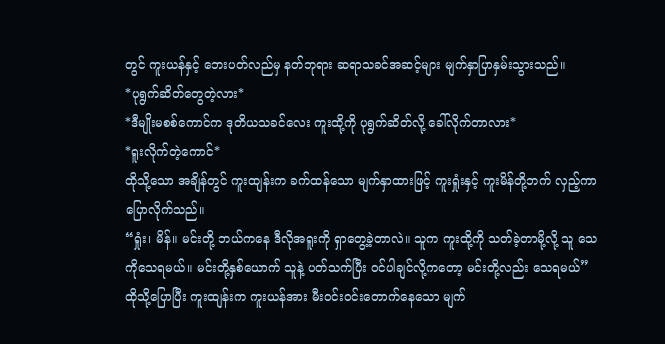တွင် ကူးယန်နှင့် ဘေးပတ်လည်မှ နတ်ဘုရား ဆရာသခင်အဆင့်များ မျက်နှာပြာနှမ်းသွားသည်။
*ပုရွက်ဆိတ်တွေတဲ့လား*
*ဒီမျိုးမစစ်ကောင်က ဒုတိယသခင်လေး ကူးထို့ကို ပုရွက်ဆိတ်လို့ ခေါ်လိုက်တာလား*
*ရူးလိုက်တဲ့ကောင်*
ထိုသို့သော အချိန်တွင် ကူးထျန်းက ခက်ထန်သော မျက်နှာထားဖြင့် ကူးရှုံးနှင့် ကူးမိန်တို့ဘက် လှည့်ကာ ပြောလိုက်သည်။
“ရှုံး၊ မိန်။ မင်းတို့ ဘယ်ကနေ ဒီလိုအရူးကို ရှာတွေ့ခဲ့တာလဲ။ သူက ကူးထို့ကို သတ်ခဲ့တာမို့လို့ သူ သေကိုသေရမယ်။ မင်းတို့နှစ်ယောက် သူနဲ့ ပတ်သက်ပြီး ဝင်ပါချင်လို့ကတော့ မင်းတို့လည်း သေရမယ်”
ထိုသို့ပြောပြီး ကူးထျန်းက ကူးယန်အား မီးဝင်းဝင်းတောက်နေသော မျက်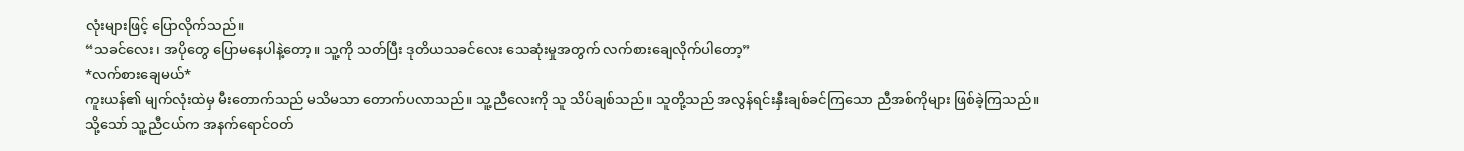လုံးများဖြင့် ပြောလိုက်သည်။
“သခင်လေး၊ အပိုတွေ ပြောမနေပါနဲ့တော့။ သူ့ကို သတ်ပြီး ဒုတိယသခင်လေး သေဆုံးမှုအတွက် လက်စားချေလိုက်ပါတော့”
*လက်စားချေမယ်*
ကူးယန်၏ မျက်လုံးထဲမှ မီးတောက်သည် မသိမသာ တောက်ပလာသည်။ သူ့ညီလေးကို သူ သိပ်ချစ်သည်။ သူတို့သည် အလွန်ရင်းနှီးချစ်ခင်ကြသော ညီအစ်ကိုများ ဖြစ်ခဲ့ကြသည်။
သို့သော် သူ့ညီငယ်က အနက်ရောင်ဝတ်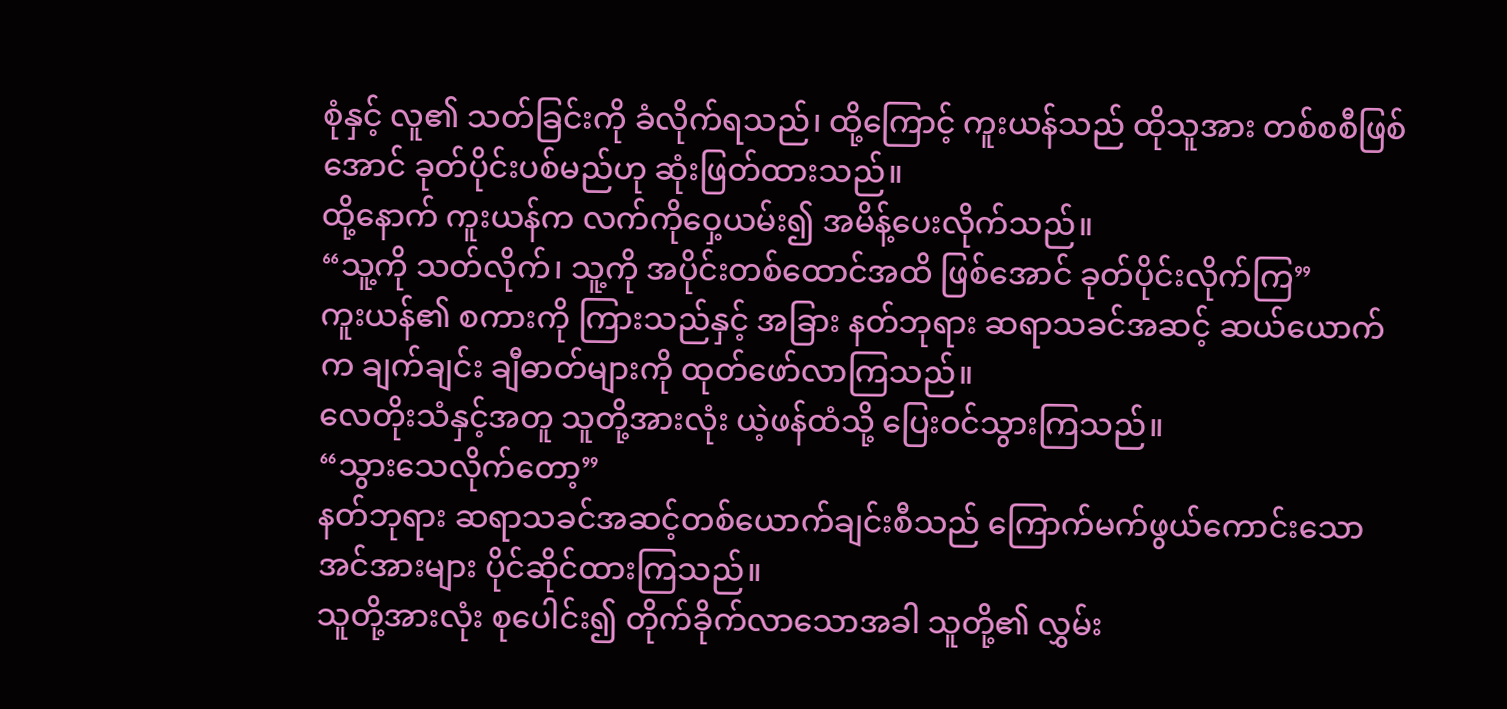စုံနှင့် လူ၏ သတ်ခြင်းကို ခံလိုက်ရသည်၊ ထို့ကြောင့် ကူးယန်သည် ထိုသူအား တစ်စစီဖြစ်အောင် ခုတ်ပိုင်းပစ်မည်ဟု ဆုံးဖြတ်ထားသည်။
ထို့နောက် ကူးယန်က လက်ကိုဝှေ့ယမ်း၍ အမိန့်ပေးလိုက်သည်။
“သူ့ကို သတ်လိုက်၊ သူ့ကို အပိုင်းတစ်ထောင်အထိ ဖြစ်အောင် ခုတ်ပိုင်းလိုက်ကြ”
ကူးယန်၏ စကားကို ကြားသည်နှင့် အခြား နတ်ဘုရား ဆရာသခင်အဆင့် ဆယ်ယောက်က ချက်ချင်း ချီဓာတ်များကို ထုတ်ဖော်လာကြသည်။
လေတိုးသံနှင့်အတူ သူတို့အားလုံး ယဲ့ဖန်ထံသို့ ပြေးဝင်သွားကြသည်။
“သွားသေလိုက်တော့”
နတ်ဘုရား ဆရာသခင်အဆင့်တစ်ယောက်ချင်းစီသည် ကြောက်မက်ဖွယ်ကောင်းသော အင်အားများ ပိုင်ဆိုင်ထားကြသည်။
သူတို့အားလုံး စုပေါင်း၍ တိုက်ခိုက်လာသောအခါ သူတို့၏ လွှမ်း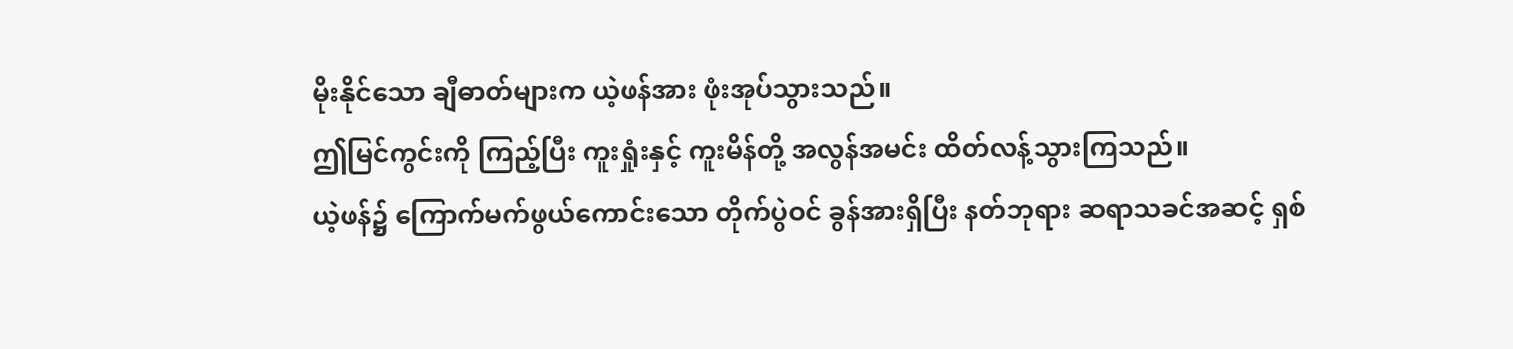မိုးနိုင်သော ချီဓာတ်များက ယဲ့ဖန်အား ဖုံးအုပ်သွားသည်။
ဤမြင်ကွင်းကို ကြည့်ပြီး ကူးရှုံးနှင့် ကူးမိန်တို့ အလွန်အမင်း ထိတ်လန့်သွားကြသည်။
ယဲ့ဖန်၌ ကြောက်မက်ဖွယ်ကောင်းသော တိုက်ပွဲဝင် ခွန်အားရှိပြီး နတ်ဘုရား ဆရာသခင်အဆင့် ရှစ်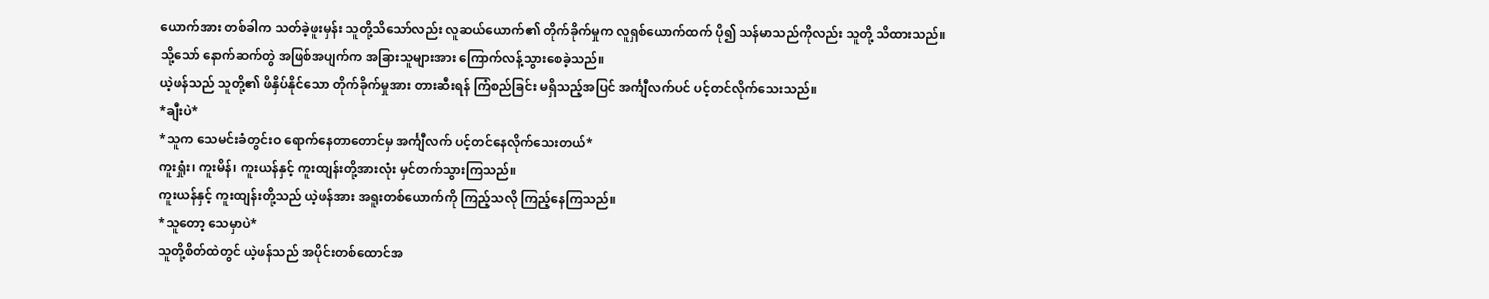ယောက်အား တစ်ခါက သတ်ခဲ့ဖူးမှန်း သူတို့သိသော်လည်း လူဆယ်ယောက်၏ တိုက်ခိုက်မှုက လူရှစ်ယောက်ထက် ပို၍ သန်မာသည်ကိုလည်း သူတို့ သိထားသည်။
သို့သော် နောက်ဆက်တွဲ အဖြစ်အပျက်က အခြားသူများအား ကြောက်လန့်သွားစေခဲ့သည်။
ယဲ့ဖန်သည် သူတို့၏ ဖိနှိပ်နိုင်သော တိုက်ခိုက်မှုအား တားဆီးရန် ကြံစည်ခြင်း မရှိသည့်အပြင် အင်္ကျီလက်ပင် ပင့်တင်လိုက်သေးသည်။
*ချီးပဲ*
*သူက သေမင်းခံတွင်းဝ ရောက်နေတာတောင်မှ အင်္ကျီလက် ပင့်တင်နေလိုက်သေးတယ်*
ကူးရှုံး၊ ကူးမိန်၊ ကူးယန်နှင့် ကူးထျန်းတို့အားလုံး မှင်တက်သွားကြသည်။
ကူးယန်နှင့် ကူးထျန်းတို့သည် ယဲ့ဖန်အား အရူးတစ်ယောက်ကို ကြည့်သလို ကြည့်နေကြသည်။
*သူတော့ သေမှာပဲ*
သူတို့စိတ်ထဲတွင် ယဲ့ဖန်သည် အပိုင်းတစ်ထောင်အ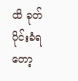ထိ ခုတ်ပိုင်းခံရတော့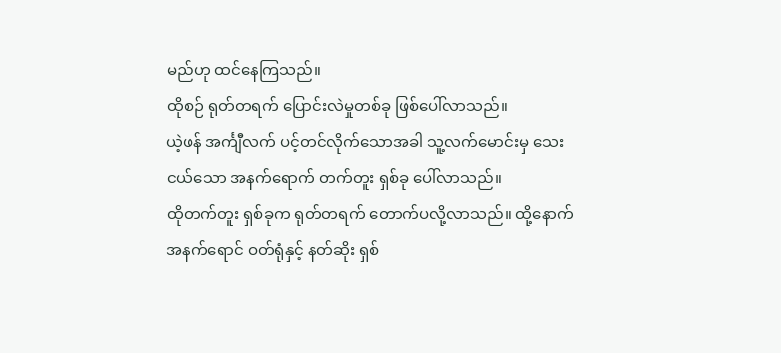မည်ဟု ထင်နေကြသည်။
ထိုစဉ် ရုတ်တရက် ပြောင်းလဲမှုတစ်ခု ဖြစ်ပေါ်လာသည်။
ယဲ့ဖန် အင်္ကျီလက် ပင့်တင်လိုက်သောအခါ သူ့လက်မောင်းမှ သေးငယ်သော အနက်ရောက် တက်တူး ရှစ်ခု ပေါ်လာသည်။
ထိုတက်တူး ရှစ်ခုက ရုတ်တရက် တောက်ပလို့လာသည်။ ထို့နောက် အနက်ရောင် ဝတ်ရုံနှင့် နတ်ဆိုး ရှစ်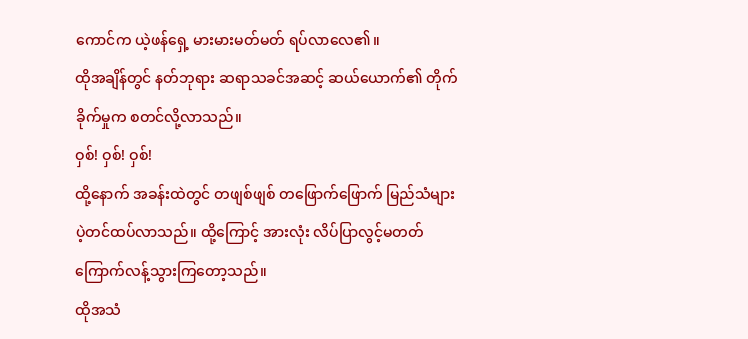ကောင်က ယဲ့ဖန်ရှေ့ မားမားမတ်မတ် ရပ်လာလေ၏။
ထိုအချိန်တွင် နတ်ဘုရား ဆရာသခင်အဆင့် ဆယ်ယောက်၏ တိုက်ခိုက်မှုက စတင်လို့လာသည်။
ဝှစ်! ဝှစ်! ဝှစ်!
ထို့နောက် အခန်းထဲတွင် တဖျစ်ဖျစ် တဖြောက်ဖြောက် မြည်သံများ ပဲ့တင်ထပ်လာသည်။ ထို့ကြောင့် အားလုံး လိပ်ပြာလွင့်မတတ် ကြောက်လန့်သွားကြတော့သည်။
ထိုအသံ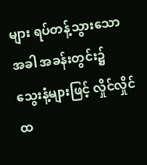များ ရပ်တန့်သွားသောအခါ အခန်းတွင်း၌ သွေးနံ့များဖြင့် လှိုင်လှိုင်ထ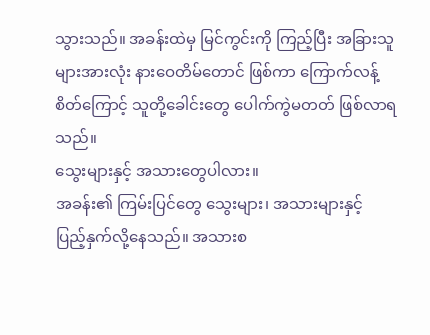သွားသည်။ အခန်းထဲမှ မြင်ကွင်းကို ကြည့်ပြီး အခြားသူများအားလုံး နားဝေတိမ်တောင် ဖြစ်ကာ ကြောက်လန့်စိတ်ကြောင့် သူတို့ခေါင်းတွေ ပေါက်ကွဲမတတ် ဖြစ်လာရသည်။
သွေးများနှင့် အသားတွေပါလား။
အခန်း၏ ကြမ်းပြင်တွေ သွေးများ၊ အသားများနှင့် ပြည့်နှက်လို့နေသည်။ အသားစ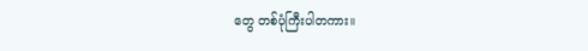တွေ တစ်ပုံကြီးပါတကား။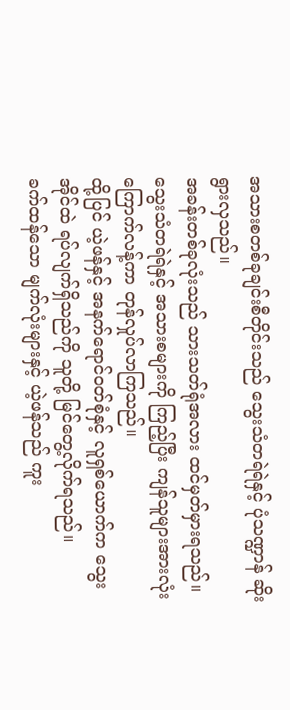အသားစတစ်ခုချင်းစီတိုင်းသည် သွေးသံတရဲရဲနှင့် ပုံသဏ္ဍာန် ဆိုးရွားလှသည်။
အခန်းတစ်ခုလုံးသည် သားသတ်ရုံအလား ထင်မှတ်မှားရသည်။ သွေးသံတရဲရဲနှင့် အသားစများကို ကြည့်ပြီး ကျန်သူများအားလုံး ကြောက်လန့်ကာ တုန်လှုပ်လာကြသည်။
ထို့ပြင် ယဲ့ဖန်နှင့် အနက်ရောင်ဝတ်စုံနှင့် လူရှစ်ယောက်က သွေးအိုင်ထဲ ရပ်လျက်ရှိသည်ကို သူတို့ မြင်တွေ့လိုက်ရသည်။
ခက်ထန်သော မျက်လုံးများနှင့် ယဲ့ဖန်သည် ကူး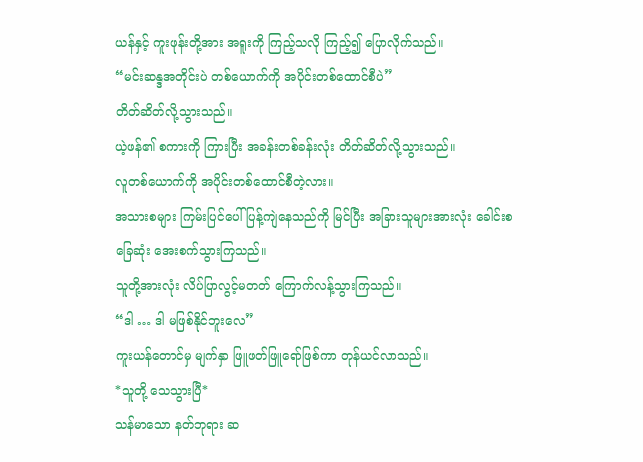ယန်နှင့် ကူးဖုန်းတို့အား အရူးကို ကြည့်သလို ကြည့်၍ ပြောလိုက်သည်။
“မင်းဆန္ဒအတိုင်းပဲ တစ်ယောက်ကို အပိုင်းတစ်ထောင်စီပဲ”
တိတ်ဆိတ်လို့သွားသည်။
ယဲ့ဖန်၏ စကားကို ကြားပြီး အခန်းတစ်ခန်းလုံး တိတ်ဆိတ်လို့သွားသည်။
လူတစ်ယောက်ကို အပိုင်းတစ်ထောင်စီတဲ့လား။
အသားစများ ကြမ်းပြင်ပေါ် ပြန့်ကျဲနေသည်ကို မြင်ပြီး အခြားသူများအားလုံး ခေါင်းစခြေဆုံး အေးစက်သွားကြသည်။
သူတို့အားလုံး လိပ်ပြာလွင့်မတတ် ကြောက်လန့်သွားကြသည်။
“ဒါ … ဒါ မဖြစ်နိုင်ဘူးလေ”
ကူးယန်တောင်မှ မျက်နှာ ဖြူဖတ်ဖြူရော်ဖြစ်ကာ တုန်ယင်လာသည်။
*သူတို့ သေသွားပြီ*
သန်မာသော နတ်ဘုရား ဆ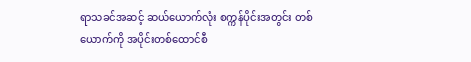ရာသခင်အဆင့် ဆယ်ယောက်လုံး စက္ကန်ပိုင်းအတွင်း တစ်ယောက်ကို အပိုင်းတစ်ထောင်စီ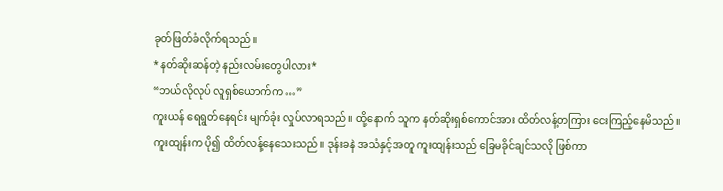ခုတ်ဖြတ်ခံလိုက်ရသည်။
*နတ်ဆိုးဆန်တဲ့ နည်းလမ်းတွေပါလား*
“ဘယ်လိုလုပ် လူရှစ်ယောက်က …”
ကူးယန် ရေရွတ်နေရင်း မျက်ခုံး လှုပ်လာရသည်။ ထို့နောက် သူက နတ်ဆိုးရှစ်ကောင်အား ထိတ်လန့်တကြား ငေးကြည့်နေမိသည်။
ကူးထျန်းက ပို၍ ထိတ်လန့်နေသေးသည်။ ဒုန်းခနဲ အသံနှင့်အတူ ကူးထျန်းသည် ခြေမခိုင်ချင်သလို ဖြစ်ကာ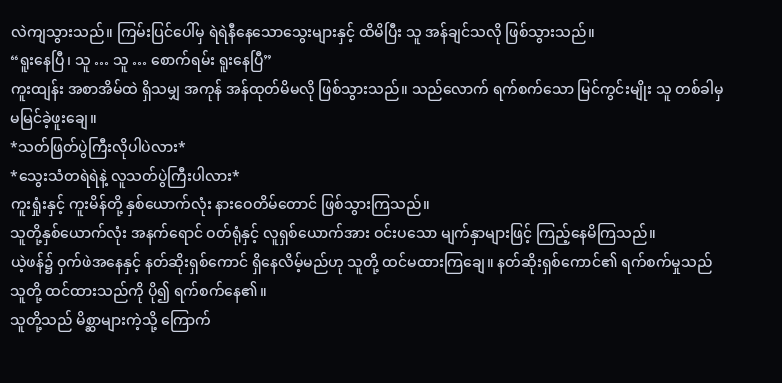လဲကျသွားသည်။ ကြမ်းပြင်ပေါ်မှ ရဲရဲနီနေသောသွေးများနှင့် ထိမိပြီး သူ အန်ချင်သလို ဖြစ်သွားသည်။
“ရူးနေပြီ၊ သူ … သူ … စောက်ရမ်း ရူးနေပြီ”
ကူးထျန်း အစာအိမ်ထဲ ရှိသမျှ အကုန် အန်ထုတ်မိမလို ဖြစ်သွားသည်။ သည်လောက် ရက်စက်သော မြင်ကွင်းမျိုး သူ တစ်ခါမှ မမြင်ခဲ့ဖူးချေ။
*သတ်ဖြတ်ပွဲကြီးလိုပါပဲလား*
*သွေးသံတရဲရဲနဲ့ လူသတ်ပွဲကြီးပါလား*
ကူးရှုံးနှင့် ကူးမိန်တို့ နှစ်ယောက်လုံး နားဝေတိမ်တောင် ဖြစ်သွားကြသည်။
သူတို့နှစ်ယောက်လုံး အနက်ရောင် ဝတ်ရုံနှင့် လူရှစ်ယောက်အား ဝင်းပသော မျက်နှာများဖြင့် ကြည့်နေမိကြသည်။
ယဲ့ဖန်၌ ဝှက်ဖဲအနေနှင့် နတ်ဆိုးရှစ်ကောင် ရှိနေလိမ့်မည်ဟု သူတို့ ထင်မထားကြချေ။ နတ်ဆိုးရှစ်ကောင်၏ ရက်စက်မှုသည် သူတို့ ထင်ထားသည်ကို ပို၍ ရက်စက်နေ၏။
သူတို့သည် မိစ္ဆာများကဲ့သို့ ကြောက်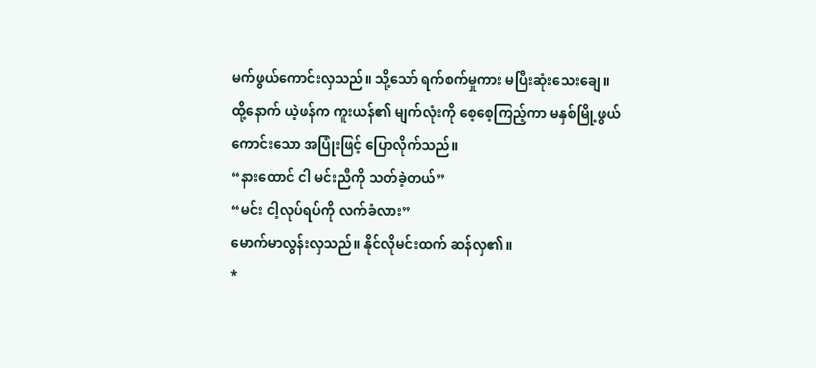မက်ဖွယ်ကောင်းလှသည်။ သို့သော် ရက်စက်မှုကား မပြီးဆုံးသေးချေ။
ထို့နောက် ယဲ့ဖန်က ကူးယန်၏ မျက်လုံးကို စေ့စေ့ကြည့်ကာ မနှစ်မြို့ဖွယ်ကောင်းသော အပြုံးဖြင့် ပြောလိုက်သည်။
“နားထောင် ငါ မင်းညီကို သတ်ခဲ့တယ်”
“မင်း ငါ့လုပ်ရပ်ကို လက်ခံလား”
မောက်မာလွန်းလှသည်။ နိုင်လိုမင်းထက် ဆန်လှ၏။
*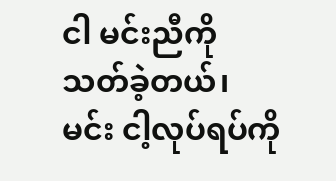ငါ မင်းညီကို သတ်ခဲ့တယ်၊ မင်း ငါ့လုပ်ရပ်ကို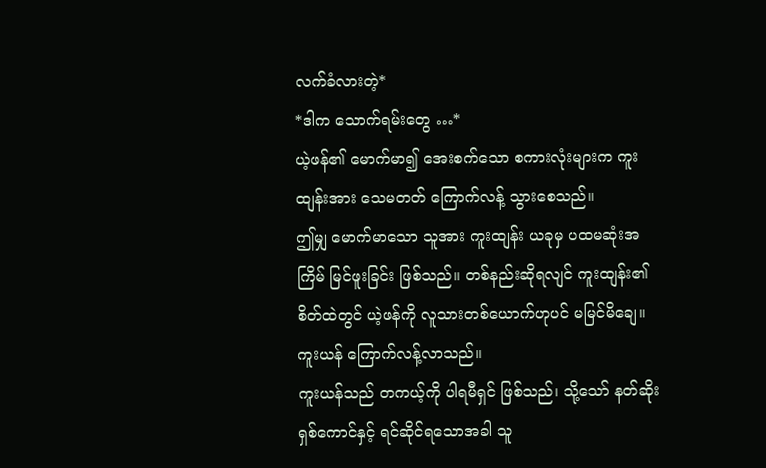လက်ခံလားတဲ့*
*ဒါက သောက်ရမ်းတွေ …*
ယဲ့ဖန်၏ မောက်မာ၍ အေးစက်သော စကားလုံးများက ကူးထျန်းအား သေမတတ် ကြောက်လန့် သွားစေသည်။
ဤမျှ မောက်မာသော သူအား ကူးထျန်း ယခုမှ ပထမဆုံးအကြိမ် မြင်ဖူးခြင်း ဖြစ်သည်။ တစ်နည်းဆိုရလျင် ကူးထျန်း၏ စိတ်ထဲတွင် ယဲ့ဖန်ကို လူသားတစ်ယောက်ဟုပင် မမြင်မိချေ။
ကူးယန် ကြောက်လန့်လာသည်။
ကူးယန်သည် တကယ့်ကို ပါရမီရှင် ဖြစ်သည်၊ သို့သော် နတ်ဆိုးရှစ်ကောင်နှင့် ရင်ဆိုင်ရသောအခါ သူ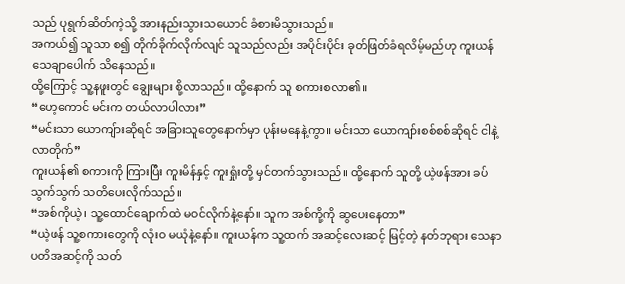သည် ပုရွက်ဆိတ်ကဲ့သို့ အားနည်းသွားသယောင် ခံစားမိသွားသည်။
အကယ်၍ သူသာ စ၍ တိုက်ခိုက်လိုက်လျင် သူသည်လည်း အပိုင်းပိုင်း ခုတ်ဖြတ်ခံရလိမ့်မည်ဟု ကူးယန် သေချာပေါက် သိနေသည်။
ထို့ကြောင့် သူ့နဖူးတွင် ချွေးများ စို့လာသည်။ ထို့နောက် သူ စကားစလာ၏။
“ဟေ့ကောင် မင်းက တယ်လာပါလား”
“မင်းသာ ယောကျ်ားဆိုရင် အခြားသူတွေနောက်မှာ ပုန်းမနေနဲ့ကွာ။ မင်းသာ ယောကျာ်းစစ်စစ်ဆိုရင် ငါနဲ့ လာတိုက်”
ကူးယန်၏ စကားကို ကြားပြီး ကူးမိန်နှင့် ကူးရှုံးတို့ မှင်တက်သွားသည်။ ထို့နောက် သူတို့ ယဲ့ဖန်အား ခပ်သွက်သွက် သတိပေးလိုက်သည်။
“အစ်ကိုယဲ့၊ သူ့ထောင်ချောက်ထဲ မဝင်လိုက်နဲ့နော်။ သူက အစ်ကို့ကို ဆွပေးနေတာ”
“ယဲ့ဖန် သူ့စကားတွေကို လုံးဝ မယုံနဲ့နော်။ ကူးယန်က သူ့ထက် အဆင့်လေးဆင့် မြင့်တဲ့ နတ်ဘုရား သေနာပတိအဆင့်ကို သတ်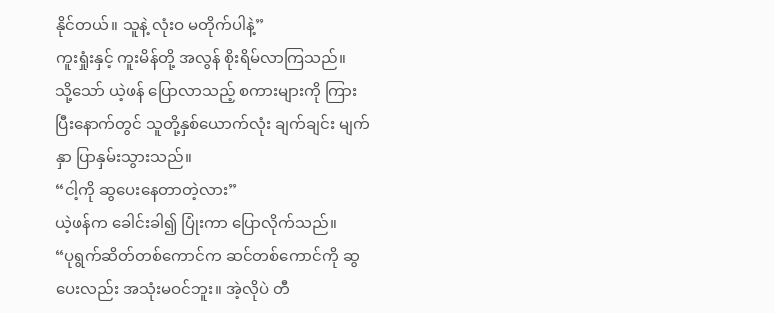နိုင်တယ်။ သူနဲ့ လုံးဝ မတိုက်ပါနဲ့”
ကူးရှုံးနှင့် ကူးမိန်တို့ အလွန် စိုးရိမ်လာကြသည်။
သို့သော် ယဲ့ဖန် ပြောလာသည့် စကားများကို ကြားပြီးနောက်တွင် သူတို့နှစ်ယောက်လုံး ချက်ချင်း မျက်နှာ ပြာနှမ်းသွားသည်။
“ငါ့ကို ဆွပေးနေတာတဲ့လား”
ယဲ့ဖန်က ခေါင်းခါ၍ ပြုံးကာ ပြောလိုက်သည်။
“ပုရွက်ဆိတ်တစ်ကောင်က ဆင်တစ်ကောင်ကို ဆွပေးလည်း အသုံးမဝင်ဘူး။ အဲ့လိုပဲ တီ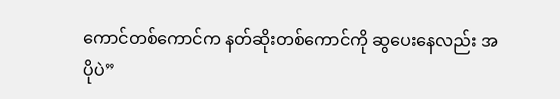ကောင်တစ်ကောင်က နတ်ဆိုးတစ်ကောင်ကို ဆွပေးနေလည်း အပိုပဲ”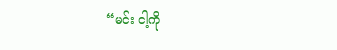“မင်း ငါ့ကို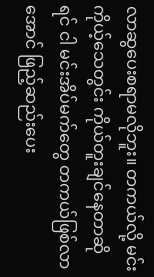လာဆွပေးစရာမလိုဘူး။ တကယ်လို့ မင်း ကိုယ့်သေတွင်း ကိုယ်တူးချင်နေတာဆိုရင် ငါ မင်းအိပ်မက်တွေ တကယ်ဖြစ်လာအောင် ဖြည့်ဆည်းပေး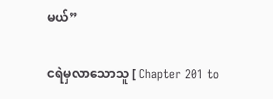မယ်”

ငရဲမှလာသောသူ [ Chapter 201 to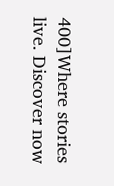400]Where stories live. Discover now